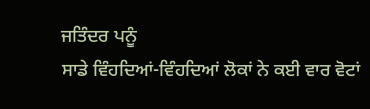ਜਤਿੰਦਰ ਪਨੂੰ
ਸਾਡੇ ਵਿੰਹਦਿਆਂ-ਵਿੰਹਦਿਆਂ ਲੋਕਾਂ ਨੇ ਕਈ ਵਾਰ ਵੋਟਾਂ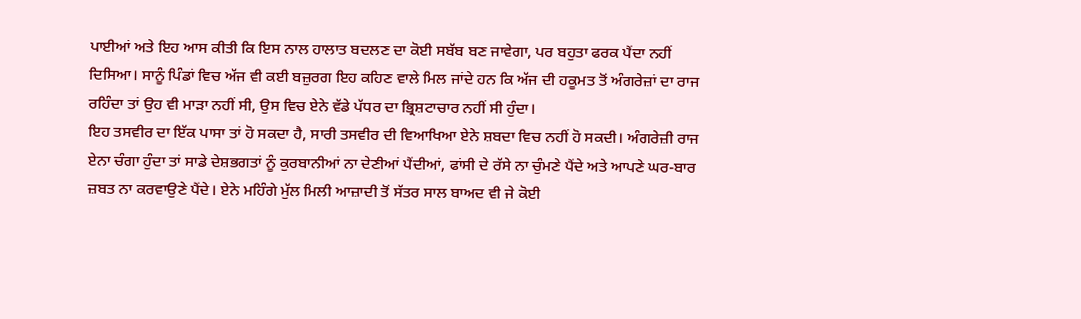ਪਾਈਆਂ ਅਤੇ ਇਹ ਆਸ ਕੀਤੀ ਕਿ ਇਸ ਨਾਲ ਹਾਲਾਤ ਬਦਲਣ ਦਾ ਕੋਈ ਸਬੱਬ ਬਣ ਜਾਵੇਗਾ, ਪਰ ਬਹੁਤਾ ਫਰਕ ਪੈਂਦਾ ਨਹੀਂ ਦਿਸਿਆ। ਸਾਨੂੰ ਪਿੰਡਾਂ ਵਿਚ ਅੱਜ ਵੀ ਕਈ ਬਜ਼ੁਰਗ ਇਹ ਕਹਿਣ ਵਾਲੇ ਮਿਲ ਜਾਂਦੇ ਹਨ ਕਿ ਅੱਜ ਦੀ ਹਕੂਮਤ ਤੋਂ ਅੰਗਰੇਜ਼ਾਂ ਦਾ ਰਾਜ ਰਹਿੰਦਾ ਤਾਂ ਉਹ ਵੀ ਮਾੜਾ ਨਹੀਂ ਸੀ, ਉਸ ਵਿਚ ਏਨੇ ਵੱਡੇ ਪੱਧਰ ਦਾ ਭ੍ਰਿਸ਼ਟਾਚਾਰ ਨਹੀਂ ਸੀ ਹੁੰਦਾ।
ਇਹ ਤਸਵੀਰ ਦਾ ਇੱਕ ਪਾਸਾ ਤਾਂ ਹੋ ਸਕਦਾ ਹੈ, ਸਾਰੀ ਤਸਵੀਰ ਦੀ ਵਿਆਖਿਆ ਏਨੇ ਸ਼ਬਦਾ ਵਿਚ ਨਹੀਂ ਹੋ ਸਕਦੀ। ਅੰਗਰੇਜ਼ੀ ਰਾਜ ਏਨਾ ਚੰਗਾ ਹੁੰਦਾ ਤਾਂ ਸਾਡੇ ਦੇਸ਼ਭਗਤਾਂ ਨੂੰ ਕੁਰਬਾਨੀਆਂ ਨਾ ਦੇਣੀਆਂ ਪੈਂਦੀਆਂ, ਫਾਂਸੀ ਦੇ ਰੱਸੇ ਨਾ ਚੁੰਮਣੇ ਪੈਂਦੇ ਅਤੇ ਆਪਣੇ ਘਰ-ਬਾਰ ਜ਼ਬਤ ਨਾ ਕਰਵਾਉਣੇ ਪੈਂਦੇ। ਏਨੇ ਮਹਿੰਗੇ ਮੁੱਲ ਮਿਲੀ ਆਜ਼ਾਦੀ ਤੋਂ ਸੱਤਰ ਸਾਲ ਬਾਅਦ ਵੀ ਜੇ ਕੋਈ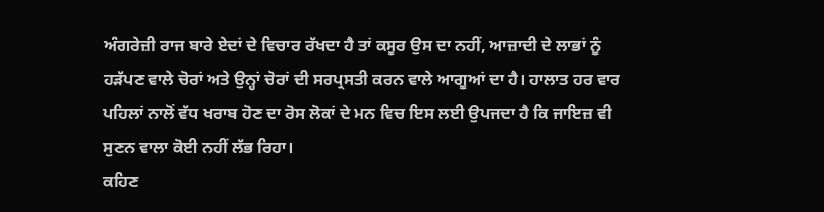ਅੰਗਰੇਜ਼ੀ ਰਾਜ ਬਾਰੇ ਏਦਾਂ ਦੇ ਵਿਚਾਰ ਰੱਖਦਾ ਹੈ ਤਾਂ ਕਸੂਰ ਉਸ ਦਾ ਨਹੀਂ, ਆਜ਼ਾਦੀ ਦੇ ਲਾਭਾਂ ਨੂੰ ਹੜੱਪਣ ਵਾਲੇ ਚੋਰਾਂ ਅਤੇ ਉਨ੍ਹਾਂ ਚੋਰਾਂ ਦੀ ਸਰਪ੍ਰਸਤੀ ਕਰਨ ਵਾਲੇ ਆਗੂਆਂ ਦਾ ਹੈ। ਹਾਲਾਤ ਹਰ ਵਾਰ ਪਹਿਲਾਂ ਨਾਲੋਂ ਵੱਧ ਖਰਾਬ ਹੋਣ ਦਾ ਰੋਸ ਲੋਕਾਂ ਦੇ ਮਨ ਵਿਚ ਇਸ ਲਈ ਉਪਜਦਾ ਹੈ ਕਿ ਜਾਇਜ਼ ਵੀ ਸੁਣਨ ਵਾਲਾ ਕੋਈ ਨਹੀਂ ਲੱਭ ਰਿਹਾ।
ਕਹਿਣ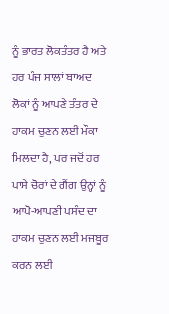ਨੂੰ ਭਾਰਤ ਲੋਕਤੰਤਰ ਹੈ ਅਤੇ ਹਰ ਪੰਜ ਸਾਲਾਂ ਬਾਅਦ ਲੋਕਾਂ ਨੂੰ ਆਪਣੇ ਤੰਤਰ ਦੇ ਹਾਕਮ ਚੁਣਨ ਲਈ ਮੌਕਾ ਮਿਲਦਾ ਹੈ, ਪਰ ਜਦੋਂ ਹਰ ਪਾਸੇ ਚੋਰਾਂ ਦੇ ਗੈਂਗ ਉਨ੍ਹਾਂ ਨੂੰ ਆਪੋ-ਆਪਣੀ ਪਸੰਦ ਦਾ ਹਾਕਮ ਚੁਣਨ ਲਈ ਮਜਬੂਰ ਕਰਨ ਲਈ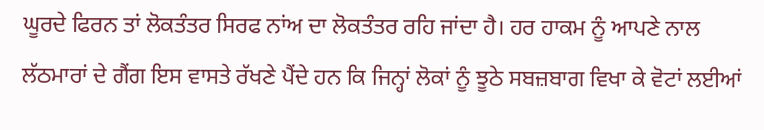ਘੂਰਦੇ ਫਿਰਨ ਤਾਂ ਲੋਕਤੰਤਰ ਸਿਰਫ ਨਾਂਅ ਦਾ ਲੋਕਤੰਤਰ ਰਹਿ ਜਾਂਦਾ ਹੈ। ਹਰ ਹਾਕਮ ਨੂੰ ਆਪਣੇ ਨਾਲ ਲੱਠਮਾਰਾਂ ਦੇ ਗੈਂਗ ਇਸ ਵਾਸਤੇ ਰੱਖਣੇ ਪੈਂਦੇ ਹਨ ਕਿ ਜਿਨ੍ਹਾਂ ਲੋਕਾਂ ਨੂੰ ਝੂਠੇ ਸਬਜ਼ਬਾਗ ਵਿਖਾ ਕੇ ਵੋਟਾਂ ਲਈਆਂ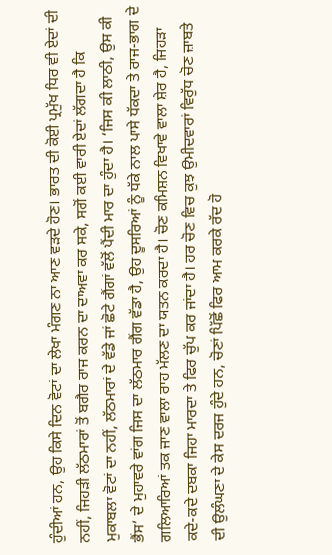ਹੁੰਦੀਆਂ ਹਨ, ਉਹ ਕਿਸੇ ਦਿਨ ਵੋਟਾਂ ਦਾ ਲੇਖਾ ਮੰਗਣ ਨਾ ਆਣ ਵੜਦੇ ਹੋਣ। ਭਾਰਤ ਦੀ ਕੋਈ ਪ੍ਰਮੁੱਖ ਧਿਰ ਵੀ ਏਦਾਂ ਦੀ ਨਹੀਂ, ਜਿਹੜੀ ਲੱਠਮਾਰਾਂ ਤੋਂ ਬਗੈਰ ਰਾਜ ਕਰਨ ਦਾ ਦਾਅਵਾ ਕਰ ਸਕੇ, ਸਗੋਂ ਕਈ ਵਾਰੀ ਏਦਾਂ ਲੱਗਦਾ ਹੈ ਕਿ ਮੁਕਾਬਲਾ ਵੋਟਾਂ ਦਾ ਨਹੀਂ, ਲੱਠਮਾਰਾਂ ਦੇ ਵੱਡੇ ਜਾਂ ਛੋਟੇ ਗੈਂਗਾਂ ਵੱਲੋਂ ਪੈਂਦੀ ਮਾਰ ਦਾ ਹੁੰਦਾ ਹੈ। ‘ਜਿਸ ਕੀ ਲਾਠੀ, ਉਸ ਕੀ ਭੈਂਸ’ ਦੇ ਮੁਹਾਵਰੇ ਵਾਂਗ ਜਿਸ ਦਾ ਲੱਠਮਾਰ ਗੈਂਗ ਵੱਡਾ ਹੈ, ਉਹ ਦੂਸਰਿਆਂ ਨੂੰ ਧੱਕੇ ਨਾਲ ਪਾਸੇ ਧੱਕਦਾ ਤੇ ਰਾਜ-ਭਾਗ ਦੇ ਗਲਿਆਰਿਆਂ ਤਕ ਜਾਣ ਵਾਲਾ ਰਾਹ ਮੱਲਣ ਦਾ ਯਤਨ ਕਰਦਾ ਹੈ। ਚੋਣ ਕਮਿਸ਼ਨ ਵਿਖਾਵੇ ਵਾਲਾ ਸ਼ੇਰ ਹੈ, ਜਿਹੜਾ ਕਦੇ-ਕਦੇ ਦਬਕਾ ਜਿਹਾ ਮਾਰਦਾ ਤੇ ਫਿਰ ਚੁੱਪ ਕਰ ਜਾਂਦਾ ਹੈ। ਹਰ ਚੋਣ ਵਿਚ ਕੁਝ ਉਮੀਦਵਾਰਾਂ ਵਿਰੁੱਧ ਚੋਣ ਜ਼ਾਬਤੇ ਦੀ ਉਲੰਘਣਾ ਦੇ ਕੇਸ ਦਰਜ ਹੁੰਦੇ ਹਨ, ਚੋਣਾਂ ਪਿੱਛੋਂ ਫਿਰ ਆਮ ਕਰਕੇ ਰੱਦ ਹੋ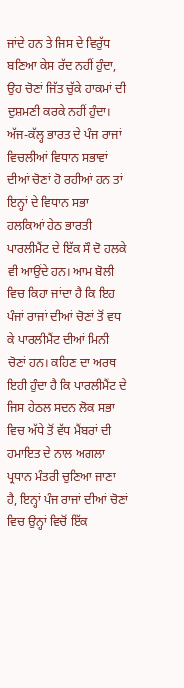ਜਾਂਦੇ ਹਨ ਤੇ ਜਿਸ ਦੇ ਵਿਰੁੱਧ ਬਣਿਆ ਕੇਸ ਰੱਦ ਨਹੀਂ ਹੁੰਦਾ, ਉਹ ਚੋਣਾਂ ਜਿੱਤ ਚੁੱਕੇ ਹਾਕਮਾਂ ਦੀ ਦੁਸ਼ਮਣੀ ਕਰਕੇ ਨਹੀਂ ਹੁੰਦਾ।
ਅੱਜ-ਕੱਲ੍ਹ ਭਾਰਤ ਦੇ ਪੰਜ ਰਾਜਾਂ ਵਿਚਲੀਆਂ ਵਿਧਾਨ ਸਭਾਵਾਂ ਦੀਆਂ ਚੋਣਾਂ ਹੋ ਰਹੀਆਂ ਹਨ ਤਾਂ ਇਨ੍ਹਾਂ ਦੇ ਵਿਧਾਨ ਸਭਾ ਹਲਕਿਆਂ ਹੇਠ ਭਾਰਤੀ ਪਾਰਲੀਮੈਂਟ ਦੇ ਇੱਕ ਸੌ ਦੋ ਹਲਕੇ ਵੀ ਆਉਂਦੇ ਹਨ। ਆਮ ਬੋਲੀ ਵਿਚ ਕਿਹਾ ਜਾਂਦਾ ਹੈ ਕਿ ਇਹ ਪੰਜਾਂ ਰਾਜਾਂ ਦੀਆਂ ਚੋਣਾਂ ਤੋਂ ਵਧ ਕੇ ਪਾਰਲੀਮੈਂਟ ਦੀਆਂ ਮਿਨੀ ਚੋਣਾਂ ਹਨ। ਕਹਿਣ ਦਾ ਅਰਥ ਇਹੀ ਹੁੰਦਾ ਹੈ ਕਿ ਪਾਰਲੀਮੈਂਟ ਦੇ ਜਿਸ ਹੇਠਲ ਸਦਨ ਲੋਕ ਸਭਾ ਵਿਚ ਅੱਧੇ ਤੋਂ ਵੱਧ ਮੈਂਬਰਾਂ ਦੀ ਹਮਾਇਤ ਦੇ ਨਾਲ ਅਗਲਾ ਪ੍ਰਧਾਨ ਮੰਤਰੀ ਚੁਣਿਆ ਜਾਣਾ ਹੈ, ਇਨ੍ਹਾਂ ਪੰਜ ਰਾਜਾਂ ਦੀਆਂ ਚੋਣਾਂ ਵਿਚ ਉਨ੍ਹਾਂ ਵਿਚੋਂ ਇੱਕ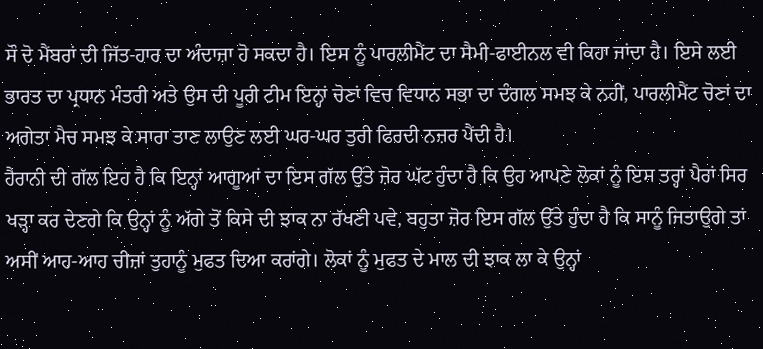ਸੌ ਦੋ ਮੈਂਬਰਾਂ ਦੀ ਜਿੱਤ-ਹਾਰ ਦਾ ਅੰਦਾਜ਼ਾ ਹੋ ਸਕਦਾ ਹੈ। ਇਸ ਨੂੰ ਪਾਰਲੀਮੈਂਟ ਦਾ ਸੈਮੀ-ਫਾਈਨਲ ਵੀ ਕਿਹਾ ਜਾਂਦਾ ਹੈ। ਇਸੇ ਲਈ ਭਾਰਤ ਦਾ ਪ੍ਰਧਾਨ ਮੰਤਰੀ ਅਤੇ ਉਸ ਦੀ ਪੂਰੀ ਟੀਮ ਇਨ੍ਹਾਂ ਚੋਣਾਂ ਵਿਚ ਵਿਧਾਨ ਸਭਾ ਦਾ ਦੰਗਲ ਸਮਝ ਕੇ ਨਹੀਂ, ਪਾਰਲੀਮੈਂਟ ਚੋਣਾਂ ਦਾ ਅਗੇਤਾ ਮੈਚ ਸਮਝ ਕੇ ਸਾਰਾ ਤਾਣ ਲਾਉਣ ਲਈ ਘਰ-ਘਰ ਤੁਰੀ ਫਿਰਦੀ ਨਜ਼ਰ ਪੈਂਦੀ ਹੈ।
ਹੈਰਾਨੀ ਦੀ ਗੱਲ ਇਹ ਹੈ ਕਿ ਇਨ੍ਹਾਂ ਆਗੂਆਂ ਦਾ ਇਸ ਗੱਲ ਉੱਤੇ ਜ਼ੋਰ ਘੱਟ ਹੁੰਦਾ ਹੈ ਕਿ ਉਹ ਆਪਣੇ ਲੋਕਾਂ ਨੂੰ ਇਸ ਤਰ੍ਹਾਂ ਪੈਰਾਂ ਸਿਰ ਖੜ੍ਹਾ ਕਰ ਦੇਣਗੇ ਕਿ ਉਨ੍ਹਾਂ ਨੂੰ ਅੱਗੇ ਤੋਂ ਕਿਸੇ ਦੀ ਝਾਕ ਨਾ ਰੱਖਣੀ ਪਵੇ, ਬਹੁਤਾ ਜ਼ੋਰ ਇਸ ਗੱਲ ਉੱਤੇ ਹੁੰਦਾ ਹੈ ਕਿ ਸਾਨੂੰ ਜਿਤਾਉਗੇ ਤਾਂ ਅਸੀਂ ਆਹ-ਆਹ ਚੀਜ਼ਾਂ ਤੁਹਾਨੂੰ ਮੁਫਤ ਦਿਆ ਕਰਾਂਗੇ। ਲੋਕਾਂ ਨੂੰ ਮੁਫਤ ਦੇ ਮਾਲ ਦੀ ਝਾਕ ਲਾ ਕੇ ਉਨ੍ਹਾਂ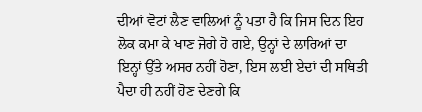ਦੀਆਂ ਵੋਟਾਂ ਲੈਣ ਵਾਲਿਆਂ ਨੂੰ ਪਤਾ ਹੈ ਕਿ ਜਿਸ ਦਿਨ ਇਹ ਲੋਕ ਕਮਾ ਕੇ ਖਾਣ ਜੋਗੇ ਹੋ ਗਏ, ਉਨ੍ਹਾਂ ਦੇ ਲਾਰਿਆਂ ਦਾ ਇਨ੍ਹਾਂ ਉੱਤੇ ਅਸਰ ਨਹੀਂ ਹੋਣਾ, ਇਸ ਲਈ ਏਦਾਂ ਦੀ ਸਥਿਤੀ ਪੈਦਾ ਹੀ ਨਹੀਂ ਹੋਣ ਦੇਣਗੇ ਕਿ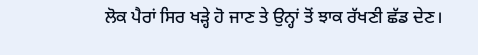ਲੋਕ ਪੈਰਾਂ ਸਿਰ ਖੜ੍ਹੇ ਹੋ ਜਾਣ ਤੇ ਉਨ੍ਹਾਂ ਤੋਂ ਝਾਕ ਰੱਖਣੀ ਛੱਡ ਦੇਣ।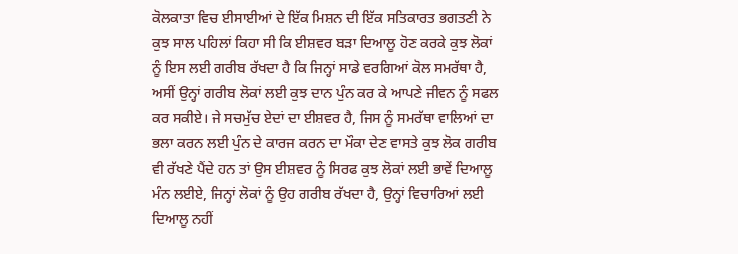ਕੋਲਕਾਤਾ ਵਿਚ ਈਸਾਈਆਂ ਦੇ ਇੱਕ ਮਿਸ਼ਨ ਦੀ ਇੱਕ ਸਤਿਕਾਰਤ ਭਗਤਣੀ ਨੇ ਕੁਝ ਸਾਲ ਪਹਿਲਾਂ ਕਿਹਾ ਸੀ ਕਿ ਈਸ਼ਵਰ ਬੜਾ ਦਿਆਲੂ ਹੋਣ ਕਰਕੇ ਕੁਝ ਲੋਕਾਂ ਨੂੰ ਇਸ ਲਈ ਗਰੀਬ ਰੱਖਦਾ ਹੈ ਕਿ ਜਿਨ੍ਹਾਂ ਸਾਡੇ ਵਰਗਿਆਂ ਕੋਲ ਸਮਰੱਥਾ ਹੈ, ਅਸੀਂ ਉਨ੍ਹਾਂ ਗਰੀਬ ਲੋਕਾਂ ਲਈ ਕੁਝ ਦਾਨ ਪੁੰਨ ਕਰ ਕੇ ਆਪਣੇ ਜੀਵਨ ਨੂੰ ਸਫਲ ਕਰ ਸਕੀਏ। ਜੇ ਸਚਮੁੱਚ ਏਦਾਂ ਦਾ ਈਸ਼ਵਰ ਹੈ, ਜਿਸ ਨੂੰ ਸਮਰੱਥਾ ਵਾਲਿਆਂ ਦਾ ਭਲਾ ਕਰਨ ਲਈ ਪੁੰਨ ਦੇ ਕਾਰਜ ਕਰਨ ਦਾ ਮੌਕਾ ਦੇਣ ਵਾਸਤੇ ਕੁਝ ਲੋਕ ਗਰੀਬ ਵੀ ਰੱਖਣੇ ਪੈਂਦੇ ਹਨ ਤਾਂ ਉਸ ਈਸ਼ਵਰ ਨੂੰ ਸਿਰਫ ਕੁਝ ਲੋਕਾਂ ਲਈ ਭਾਵੇਂ ਦਿਆਲੂ ਮੰਨ ਲਈਏ, ਜਿਨ੍ਹਾਂ ਲੋਕਾਂ ਨੂੰ ਉਹ ਗਰੀਬ ਰੱਖਦਾ ਹੈ, ਉਨ੍ਹਾਂ ਵਿਚਾਰਿਆਂ ਲਈ ਦਿਆਲੂ ਨਹੀਂ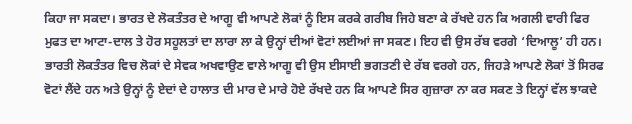ਕਿਹਾ ਜਾ ਸਕਦਾ। ਭਾਰਤ ਦੇ ਲੋਕਤੰਤਰ ਦੇ ਆਗੂ ਵੀ ਆਪਣੇ ਲੋਕਾਂ ਨੂੰ ਇਸ ਕਰਕੇ ਗਰੀਬ ਜਿਹੇ ਬਣਾ ਕੇ ਰੱਖਦੇ ਹਨ ਕਿ ਅਗਲੀ ਵਾਰੀ ਫਿਰ ਮੁਫਤ ਦਾ ਆਟਾ-ਦਾਲ ਤੇ ਹੋਰ ਸਹੂਲਤਾਂ ਦਾ ਲਾਰਾ ਲਾ ਕੇ ਉਨ੍ਹਾਂ ਦੀਆਂ ਵੋਟਾਂ ਲਈਆਂ ਜਾ ਸਕਣ। ਇਹ ਵੀ ਉਸ ਰੱਬ ਵਰਗੇ ‘ਦਿਆਲੂ’ ਹੀ ਹਨ।
ਭਾਰਤੀ ਲੋਕਤੰਤਰ ਵਿਚ ਲੋਕਾਂ ਦੇ ਸੇਵਕ ਅਖਵਾਉਣ ਵਾਲੇ ਆਗੂ ਵੀ ਉਸ ਈਸਾਈ ਭਗਤਣੀ ਦੇ ਰੱਬ ਵਰਗੇ ਹਨ, ਜਿਹੜੇ ਆਪਣੇ ਲੋਕਾਂ ਤੋਂ ਸਿਰਫ ਵੋਟਾਂ ਲੈਂਦੇ ਹਨ ਅਤੇ ਉਨ੍ਹਾਂ ਨੂੰ ਏਦਾਂ ਦੇ ਹਾਲਾਤ ਦੀ ਮਾਰ ਦੇ ਮਾਰੇ ਹੋਏ ਰੱਖਦੇ ਹਨ ਕਿ ਆਪਣੇ ਸਿਰ ਗੁਜ਼ਾਰਾ ਨਾ ਕਰ ਸਕਣ ਤੇ ਇਨ੍ਹਾਂ ਵੱਲ ਝਾਕਦੇ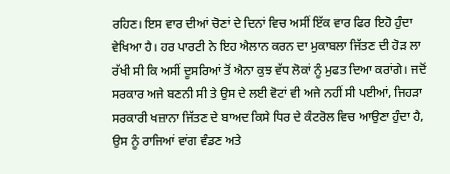ਰਹਿਣ। ਇਸ ਵਾਰ ਦੀਆਂ ਚੋਣਾਂ ਦੇ ਦਿਨਾਂ ਵਿਚ ਅਸੀਂ ਇੱਕ ਵਾਰ ਫਿਰ ਇਹੋ ਹੁੰਦਾ ਵੇਖਿਆ ਹੈ। ਹਰ ਪਾਰਟੀ ਨੇ ਇਹ ਐਲਾਨ ਕਰਨ ਦਾ ਮੁਕਾਬਲਾ ਜਿੱਤਣ ਦੀ ਹੋੜ ਲਾ ਰੱਖੀ ਸੀ ਕਿ ਅਸੀਂ ਦੂਸਰਿਆਂ ਤੋਂ ਐਨਾ ਕੁਝ ਵੱਧ ਲੋਕਾਂ ਨੂੰ ਮੁਫਤ ਦਿਆ ਕਰਾਂਗੇ। ਜਦੋਂ ਸਰਕਾਰ ਅਜੇ ਬਣਨੀ ਸੀ ਤੇ ਉਸ ਦੇ ਲਈ ਵੋਟਾਂ ਵੀ ਅਜੇ ਨਹੀਂ ਸੀ ਪਈਆਂ, ਜਿਹੜਾ ਸਰਕਾਰੀ ਖਜ਼ਾਨਾ ਜਿੱਤਣ ਦੇ ਬਾਅਦ ਕਿਸੇ ਧਿਰ ਦੇ ਕੰਟਰੋਲ ਵਿਚ ਆਉਣਾ ਹੁੰਦਾ ਹੈ, ਉਸ ਨੂੰ ਰਾਜਿਆਂ ਵਾਂਗ ਵੰਡਣ ਅਤੇ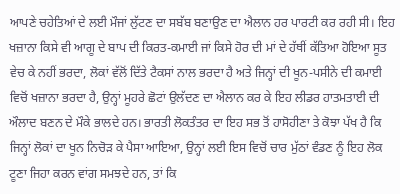ਆਪਣੇ ਚਹੇਤਿਆਂ ਦੇ ਲਈ ਮੌਜਾਂ ਲੁੱਟਣ ਦਾ ਸਬੱਬ ਬਣਾਉਣ ਦਾ ਐਲਾਨ ਹਰ ਪਾਰਟੀ ਕਰ ਰਹੀ ਸੀ। ਇਹ ਖਜ਼ਾਨਾ ਕਿਸੇ ਵੀ ਆਗੂ ਦੇ ਬਾਪ ਦੀ ਕਿਰਤ-ਕਮਾਈ ਜਾਂ ਕਿਸੇ ਹੋਰ ਦੀ ਮਾਂ ਦੇ ਹੱਥੀਂ ਕੱਤਿਆ ਹੋਇਆ ਸੂਤ ਵੇਚ ਕੇ ਨਹੀਂ ਭਰਦਾ, ਲੋਕਾਂ ਵੱਲੋਂ ਦਿੱਤੇ ਟੈਕਸਾਂ ਨਾਲ ਭਰਦਾ ਹੈ ਅਤੇ ਜਿਨ੍ਹਾਂ ਦੀ ਖੂਨ-ਪਸੀਨੇ ਦੀ ਕਮਾਈ ਵਿਚੋਂ ਖਜ਼ਾਨਾ ਭਰਦਾ ਹੈ, ਉਨ੍ਹਾਂ ਮੂਹਰੇ ਛੋਟਾਂ ਉਲੱਦਣ ਦਾ ਐਲਾਨ ਕਰ ਕੇ ਇਹ ਲੀਡਰ ਹਾਤਮਤਾਈ ਦੀ ਔਲਾਦ ਬਣਨ ਦੇ ਮੌਕੇ ਭਾਲਦੇ ਹਨ। ਭਾਰਤੀ ਲੋਕਤੰਤਰ ਦਾ ਇਹ ਸਭ ਤੋਂ ਹਾਸੋਹੀਣਾ ਤੇ ਕੋਝਾ ਪੱਖ ਹੈ ਕਿ ਜਿਨ੍ਹਾਂ ਲੋਕਾਂ ਦਾ ਖੂਨ ਨਿਚੋੜ ਕੇ ਪੈਸਾ ਆਇਆ, ਉਨ੍ਹਾਂ ਲਈ ਇਸ ਵਿਚੋਂ ਚਾਰ ਮੁੱਠਾਂ ਵੰਡਣ ਨੂੰ ਇਹ ਲੋਕ ਟੂਣਾ ਜਿਹਾ ਕਰਨ ਵਾਂਗ ਸਮਝਦੇ ਹਨ, ਤਾਂ ਕਿ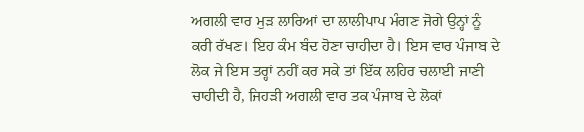ਅਗਲੀ ਵਾਰ ਮੁੜ ਲਾਰਿਆਂ ਦਾ ਲਾਲੀਪਾਪ ਮੰਗਣ ਜੋਗੇ ਉਨ੍ਹਾਂ ਨੂੰ ਕਰੀ ਰੱਖਣ। ਇਹ ਕੰਮ ਬੰਦ ਹੋਣਾ ਚਾਹੀਦਾ ਹੈ। ਇਸ ਵਾਰ ਪੰਜਾਬ ਦੇ ਲੋਕ ਜੇ ਇਸ ਤਰ੍ਹਾਂ ਨਹੀਂ ਕਰ ਸਕੇ ਤਾਂ ਇੱਕ ਲਹਿਰ ਚਲਾਈ ਜਾਣੀ ਚਾਹੀਦੀ ਹੈ, ਜਿਹੜੀ ਅਗਲੀ ਵਾਰ ਤਕ ਪੰਜਾਬ ਦੇ ਲੋਕਾਂ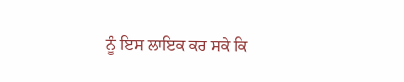ਨੂੰ ਇਸ ਲਾਇਕ ਕਰ ਸਕੇ ਕਿ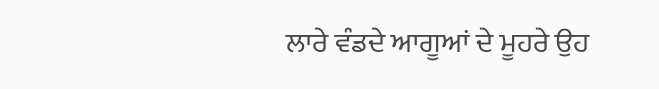ਲਾਰੇ ਵੰਡਦੇ ਆਗੂਆਂ ਦੇ ਮੂਹਰੇ ਉਹ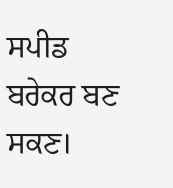ਸਪੀਡ ਬਰੇਕਰ ਬਣ ਸਕਣ।